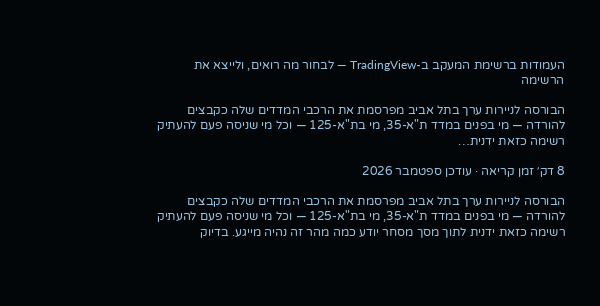העמודות ברשימת המעקב ב-TradingView — לבחור מה רואים, ולייצא את הרשימה

הבורסה לניירות ערך בתל אביב מפרסמת את הרכבי המדדים שלה כקבצים להורדה — מי בפנים במדד ת"א-35, מי בת"א-125 — וכל מי שניסה פעם להעתיק רשימה כזאת ידנית…

8 דק׳ זמן קריאה · עודכן ספטמבר 2026

הבורסה לניירות ערך בתל אביב מפרסמת את הרכבי המדדים שלה כקבצים להורדה — מי בפנים במדד ת"א-35, מי בת"א-125 — וכל מי שניסה פעם להעתיק רשימה כזאת ידנית לתוך מסך מסחר יודע כמה מהר זה נהיה מייגע. בדיוק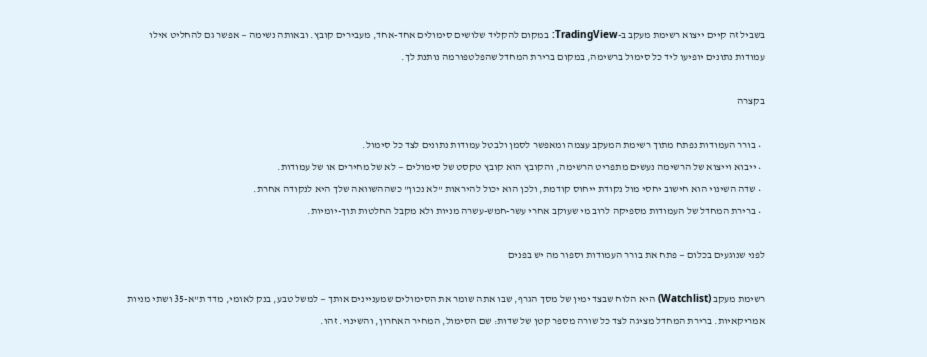בשביל זה קיים ייצוא רשימת מעקב ב-TradingView: במקום להקליד שלושים סימולים אחד-אחד, מעבירים קובץ. ובאותה נשימה — אפשר גם להחליט אילו עמודות נתונים יופיעו ליד כל סימול ברשימה, במקום ברירת המחדל שהפלטפורמה נותנת לך.

בקצרה

  • בורר העמודות נפתח מתוך רשימת המעקב עצמה ומאפשר לסמן ולבטל עמודות נתונים לצד כל סימול.
  • ייבוא וייצוא של הרשימה נעשים מתפריט הרשימה, והקובץ הוא קובץ טקסט של סימולים — לא של מחירים או של עמודות.
  • שדה השינוי הוא חישוב יחסי מול נקודת ייחוס קודמת, ולכן הוא יכול להיראות "לא נכון" כשההשוואה שלך היא לנקודה אחרת.
  • ברירת המחדל של העמודות מספיקה לרוב מי שעוקב אחרי עשר-חמש-עשרה מניות ולא מקבל החלטות תוך-יומיות.

לפני שנוגעים בכלום — פתח את בורר העמודות וספור מה יש בפנים

רשימת מעקב (Watchlist) היא הלוח שבצד ימין של מסך הגרף, שבו אתה שומר את הסימולים שמעניינים אותך — למשל טבע, בנק לאומי, מדד ת"א-35 ושתי מניות אמריקאיות. ברירת המחדל מציגה לצד כל שורה מספר קטן של שדות: שם הסימול, המחיר האחרון, והשינוי. זהו.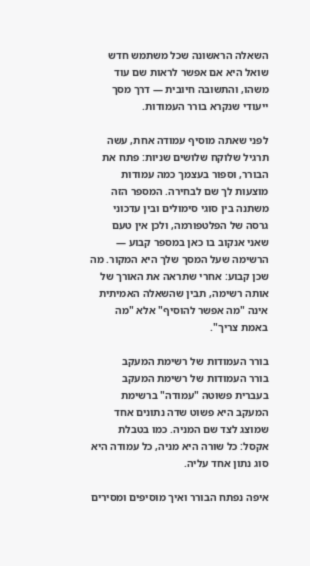השאלה הראשונה שכל משתמש חדש שואל היא אם אפשר לראות שם עוד משהו, והתשובה חיובית — דרך מסך ייעודי שנקרא בורר העמודות.

לפני שאתה מוסיף עמודה אחת, עשה תרגיל שלוקח שלושים שניות: פתח את הבורר, וספור בעצמך כמה עמודות מוצעות לך שם לבחירה. המספר הזה משתנה בין סוגי סימולים ובין עדכוני גרסה של הפלטפורמה, ולכן אין טעם שאני אנקוב בו כאן במספר קבוע — הרשימה שעל המסך שלך היא המקור. מה שכן קבוע: אחרי שתראה את האורך של אותה רשימה, תבין שהשאלה האמיתית אינה "מה אפשר להוסיף" אלא "מה באמת צריך".

בורר העמודות של רשימת המעקב
בורר העמודות של רשימת המעקב
בעברית פשוטה "עמודה" ברשימת המעקב היא פשוט שדה נתונים אחד שמוצג לצד שם המניה. כמו בטבלת אקסל: כל שורה היא מניה, כל עמודה היא סוג נתון אחד עליה.

איפה נפתח הבורר ואיך מוסיפים ומסירים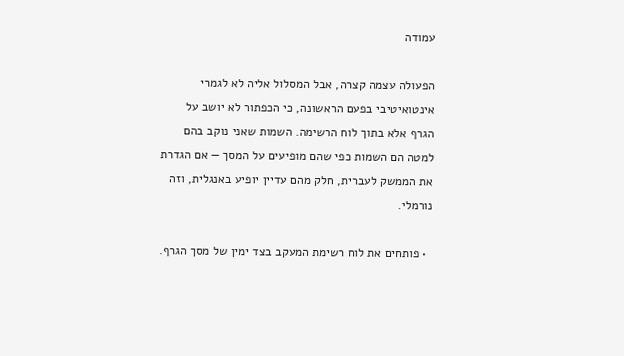עמודה

הפעולה עצמה קצרה, אבל המסלול אליה לא לגמרי אינטואיטיבי בפעם הראשונה, כי הכפתור לא יושב על הגרף אלא בתוך לוח הרשימה. השמות שאני נוקב בהם למטה הם השמות כפי שהם מופיעים על המסך — אם הגדרת את הממשק לעברית, חלק מהם עדיין יופיע באנגלית, וזה נורמלי.

  • פותחים את לוח רשימת המעקב בצד ימין של מסך הגרף.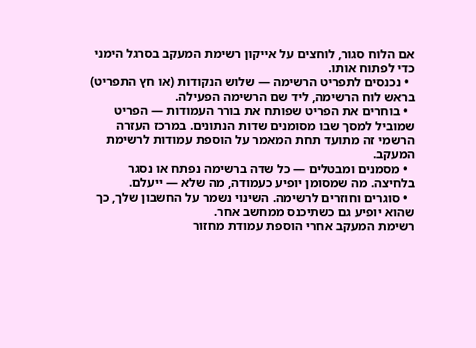אם הלוח סגור, לוחצים על אייקון רשימת המעקב בסרגל הימני כדי לפתוח אותו.
  • נכנסים לתפריט הרשימה — שלוש הנקודות (או חץ התפריט) בראש לוח הרשימה, ליד שם הרשימה הפעילה.
  • בוחרים את הפריט שפותח את בורר העמודות — הפריט שמוביל למסך שבו מסומנים שדות הנתונים. במרכז העזרה הרשמי זה מתועד תחת המאמר על הוספת עמודות לרשימת המעקב.
  • מסמנים ומבטלים — כל שדה ברשימה נפתח או נסגר בלחיצה. מה שמסומן יופיע כעמודה, מה שלא — ייעלם.
  • סוגרים וחוזרים לרשימה. השינוי נשמר על החשבון שלך, כך שהוא יופיע גם כשתיכנס ממחשב אחר.
רשימת המעקב אחרי הוספת עמודת מחזור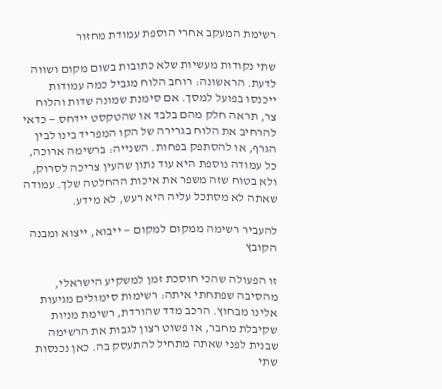רשימת המעקב אחרי הוספת עמודת מחזור

שתי נקודות מעשיות שלא כתובות בשום מקום ושווה לדעת. הראשונה: רוחב הלוח מגביל כמה עמודות ייכנסו בפועל למסך. אם סימנת שמונה שדות והלוח צר, תראה חלק מהם בלבד או שהטקסט יידחס — כדאי להרחיב את הלוח בגרירה של הקו המפריד בינו לבין הגרף, או להסתפק בפחות. השנייה: ברשימה ארוכה, כל עמודה נוספת היא עוד נתון שהעין צריכה לסרוק, ולא בטוח שזה משפר את איכות ההחלטה שלך. עמודה שאתה לא מסתכל עליה היא רעש, לא מידע.

להעביר רשימה ממקום למקום — ייבוא, ייצוא ומבנה הקובץ

זו הפעולה שהכי חוסכת זמן למשקיע הישראלי, מהסיבה שפתחתי איתה: רשימות סימולים מגיעות אלינו מבחוץ. הרכב מדד שהורדת, רשימת מניות שקיבלת מחבר, או פשוט רצון לגבות את הרשימה שבנית לפני שאתה מתחיל להתעסק בה. כאן נכנסות שתי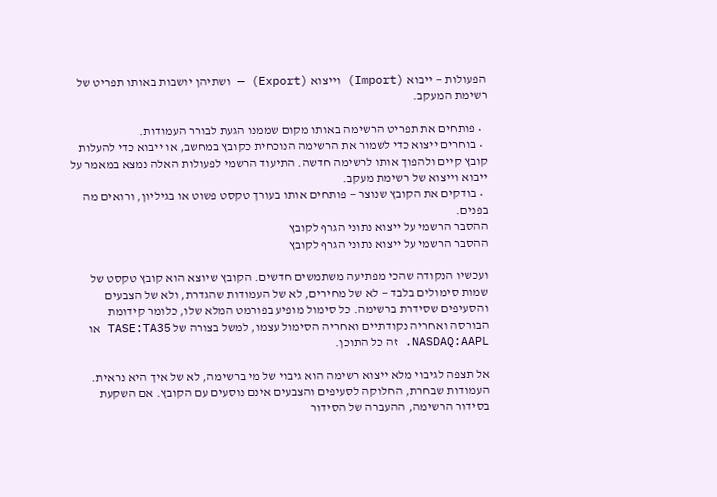הפעולות — ייבוא (Import) וייצוא (Export) — ושתיהן יושבות באותו תפריט של רשימת המעקב.

  • פותחים את תפריט הרשימה באותו מקום שממנו הגעת לבורר העמודות.
  • בוחרים ייצוא כדי לשמור את הרשימה הנוכחית כקובץ במחשב, או ייבוא כדי להעלות קובץ קיים ולהפוך אותו לרשימה חדשה. התיעוד הרשמי לפעולות האלה נמצא במאמר על ייבוא וייצוא של רשימת מעקב.
  • בודקים את הקובץ שנוצר — פותחים אותו בעורך טקסט פשוט או בגיליון, ורואים מה בפנים.
ההסבר הרשמי על ייצוא נתוני הגרף לקובץ
ההסבר הרשמי על ייצוא נתוני הגרף לקובץ

ועכשיו הנקודה שהכי מפתיעה משתמשים חדשים. הקובץ שיוצא הוא קובץ טקסט של שמות סימולים בלבד — לא של מחירים, לא של העמודות שהגדרת, ולא של הצבעים והסעיפים שסידרת ברשימה. כל סימול מופיע בפורמט המלא שלו, כלומר קידומת הבורסה ואחריה נקודתיים ואחריה הסימול עצמו, למשל בצורה של TASE:TA35 או NASDAQ:AAPL. זה כל התוכן.

אל תצפה לגיבוי מלא ייצוא רשימה הוא גיבוי של מי ברשימה, לא של איך היא נראית. העמודות שבחרת, החלוקה לסעיפים והצבעים אינם נוסעים עם הקובץ. אם השקעת בסידור הרשימה, ההעברה של הסידור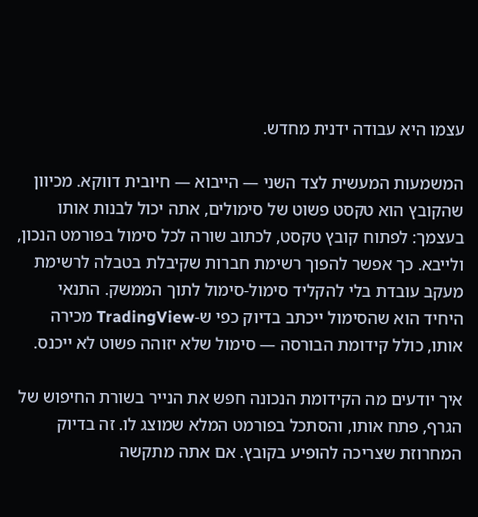עצמו היא עבודה ידנית מחדש.

המשמעות המעשית לצד השני — הייבוא — חיובית דווקא. מכיוון שהקובץ הוא טקסט פשוט של סימולים, אתה יכול לבנות אותו בעצמך: לפתוח קובץ טקסט, לכתוב שורה לכל סימול בפורמט הנכון, ולייבא. כך אפשר להפוך רשימת חברות שקיבלת בטבלה לרשימת מעקב עובדת בלי להקליד סימול-סימול לתוך הממשק. התנאי היחיד הוא שהסימול ייכתב בדיוק כפי ש-TradingView מכירה אותו, כולל קידומת הבורסה — סימול שלא יזוהה פשוט לא ייכנס.

איך יודעים מה הקידומת הנכונה חפש את הנייר בשורת החיפוש של הגרף, פתח אותו, והסתכל בפורמט המלא שמוצג לו. זה בדיוק המחרוזת שצריכה להופיע בקובץ. אם אתה מתקשה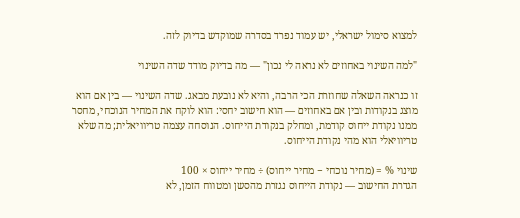למצוא סימול ישראלי, יש עמוד נפרד בסדרה שמוקדש בדיוק לזה.

"למה השינוי באחוזים לא נראה לי נכון" — מה בדיוק מודד שדה השינוי

זו כנראה השאלה שחוזרת הכי הרבה, והיא לא נובעת מבאג. שדה השינוי — בין אם הוא מוצג בנקודות ובין אם באחוזים — הוא חישוב יחסי: הוא לוקח את המחיר הנוכחי, מחסר ממנו נקודת ייחוס קודמת, ומחלק בנקודת הייחוס. הנוסחה עצמה טריוויאלית; מה שלא טריוויאלי הוא מהי נקודת הייחוס.

שינוי % = (מחיר נוכחי − מחיר ייחוס) ÷ מחיר ייחוס × 100
הגדרת החישוב — נקודת הייחוס נגזרת מהסשן ומטווח הזמן, לא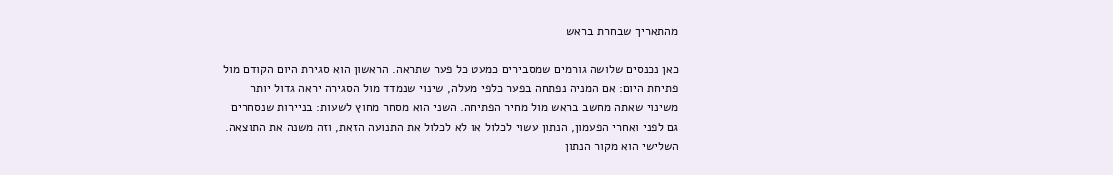מהתאריך שבחרת בראש

כאן נכנסים שלושה גורמים שמסבירים כמעט כל פער שתראה. הראשון הוא סגירת היום הקודם מול פתיחת היום: אם המניה נפתחה בפער כלפי מעלה, שינוי שנמדד מול הסגירה יראה גדול יותר משינוי שאתה מחשב בראש מול מחיר הפתיחה. השני הוא מסחר מחוץ לשעות: בניירות שנסחרים גם לפני ואחרי הפעמון, הנתון עשוי לכלול או לא לכלול את התנועה הזאת, וזה משנה את התוצאה. השלישי הוא מקור הנתון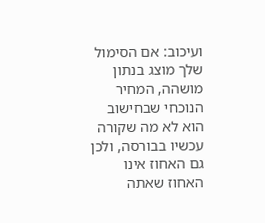ועיכוב: אם הסימול שלך מוצג בנתון מושהה, המחיר הנוכחי שבחישוב הוא לא מה שקורה עכשיו בבורסה, ולכן גם האחוז אינו האחוז שאתה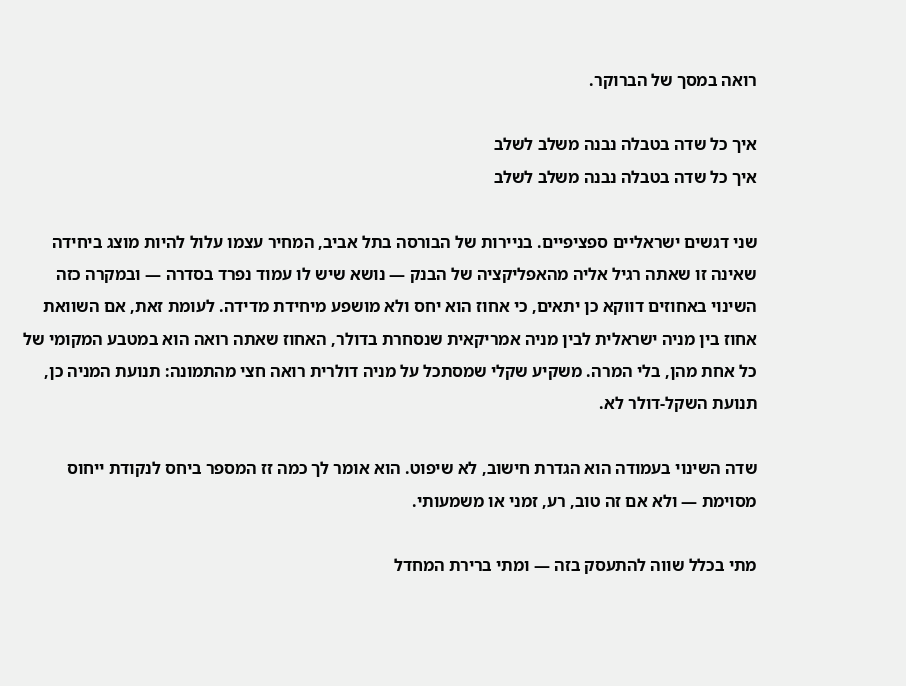רואה במסך של הברוקר.

איך כל שדה בטבלה נבנה משלב לשלב
איך כל שדה בטבלה נבנה משלב לשלב

שני דגשים ישראליים ספציפיים. בניירות של הבורסה בתל אביב, המחיר עצמו עלול להיות מוצג ביחידה שאינה זו שאתה רגיל אליה מהאפליקציה של הבנק — נושא שיש לו עמוד נפרד בסדרה — ובמקרה כזה השינוי באחוזים דווקא כן יתאים, כי אחוז הוא יחס ולא מושפע מיחידת מדידה. לעומת זאת, אם השוואת אחוז בין מניה ישראלית לבין מניה אמריקאית שנסחרת בדולר, האחוז שאתה רואה הוא במטבע המקומי של כל אחת מהן, בלי המרה. משקיע שקלי שמסתכל על מניה דולרית רואה חצי מהתמונה: תנועת המניה כן, תנועת השקל-דולר לא.

שדה השינוי בעמודה הוא הגדרת חישוב, לא שיפוט. הוא אומר לך כמה זז המספר ביחס לנקודת ייחוס מסוימת — ולא אם זה טוב, רע, זמני או משמעותי.

מתי בכלל שווה להתעסק בזה — ומתי ברירת המחדל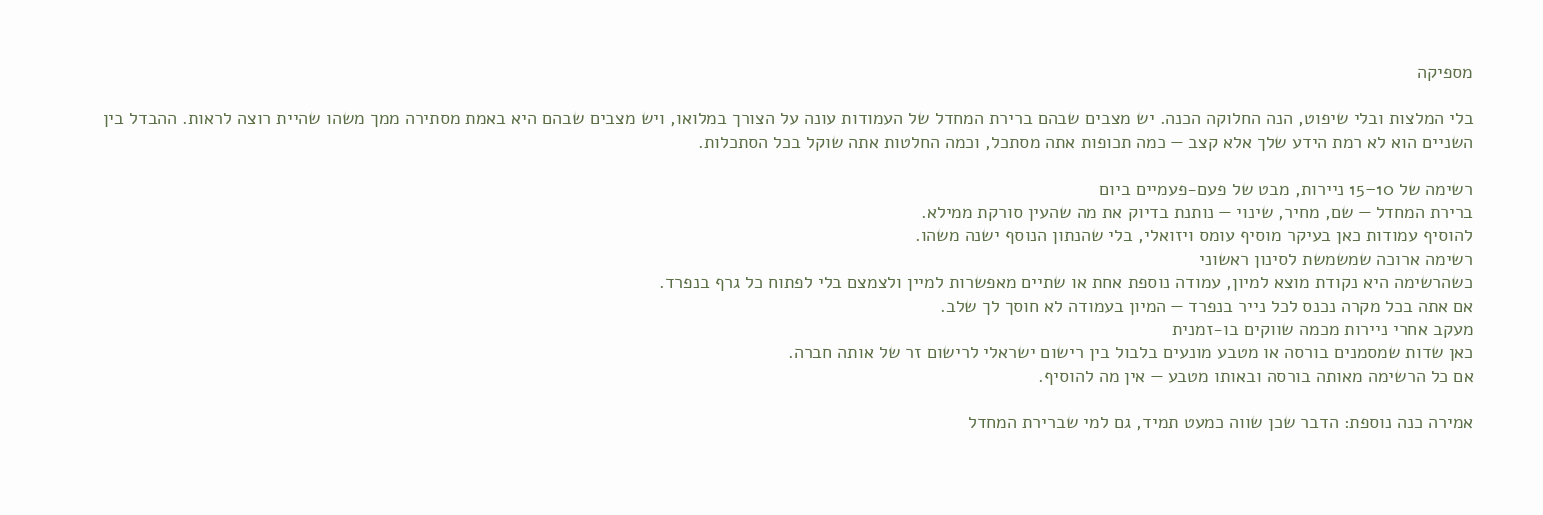מספיקה

בלי המלצות ובלי שיפוט, הנה החלוקה הכנה. יש מצבים שבהם ברירת המחדל של העמודות עונה על הצורך במלואו, ויש מצבים שבהם היא באמת מסתירה ממך משהו שהיית רוצה לראות. ההבדל בין השניים הוא לא רמת הידע שלך אלא קצב — כמה תכופות אתה מסתכל, וכמה החלטות אתה שוקל בכל הסתכלות.

רשימה של 10–15 ניירות, מבט של פעם-פעמיים ביום
ברירת המחדל — שם, מחיר, שינוי — נותנת בדיוק את מה שהעין סורקת ממילא.
להוסיף עמודות כאן בעיקר מוסיף עומס ויזואלי, בלי שהנתון הנוסף ישנה משהו.
רשימה ארוכה שמשמשת לסינון ראשוני
כשהרשימה היא נקודת מוצא למיון, עמודה נוספת אחת או שתיים מאפשרות למיין ולצמצם בלי לפתוח כל גרף בנפרד.
אם אתה בכל מקרה נכנס לכל נייר בנפרד — המיון בעמודה לא חוסך לך שלב.
מעקב אחרי ניירות מכמה שווקים בו-זמנית
כאן שדות שמסמנים בורסה או מטבע מונעים בלבול בין רישום ישראלי לרישום זר של אותה חברה.
אם כל הרשימה מאותה בורסה ובאותו מטבע — אין מה להוסיף.

אמירה כנה נוספת: הדבר שכן שווה כמעט תמיד, גם למי שברירת המחדל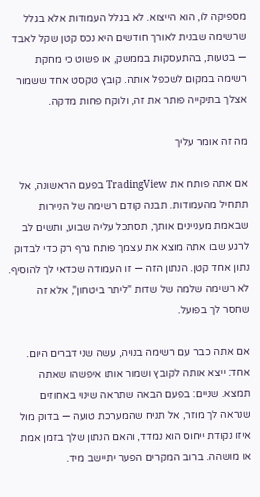מספיקה לו, הוא הייצוא. לא בגלל העמודות אלא בגלל שרשימה שבנית לאורך חודשים היא נכס קטן שקל לאבד — בטעות, בהתעסקות בממשק, או פשוט כי מחקת רשימה במקום לשכפל אותה. קובץ טקסט אחד ששמור אצלך בתיקייה פותר את זה, ולוקח פחות מדקה.

מה זה אומר עליך

אם אתה פותח את TradingView בפעם הראשונה, אל תתחיל מהעמודות. תבנה קודם רשימה של הניירות שבאמת מעניינים אותך, תסתכל עליה שבוע, ותשים לב לרגע שבו אתה מוצא את עצמך פותח גרף רק כדי לבדוק נתון אחד קטן. הנתון הזה — זו העמודה שכדאי לך להוסיף. לא רשימה שלמה של שדות "ליתר ביטחון", אלא זה שחסר לך בפועל.

אם אתה כבר עם רשימה בנויה, עשה שני דברים היום. אחד: ייצא אותה לקובץ ושמור אותו איפשהו שאתה תמצא. שניים: בפעם הבאה שתראה שינוי באחוזים שנראה לך מוזר, אל תניח שהמערכת טועה — בדוק מול איזו נקודת ייחוס הוא נמדד, והאם הנתון שלך בזמן אמת או מושהה. ברוב המקרים הפער יתיישב מיד.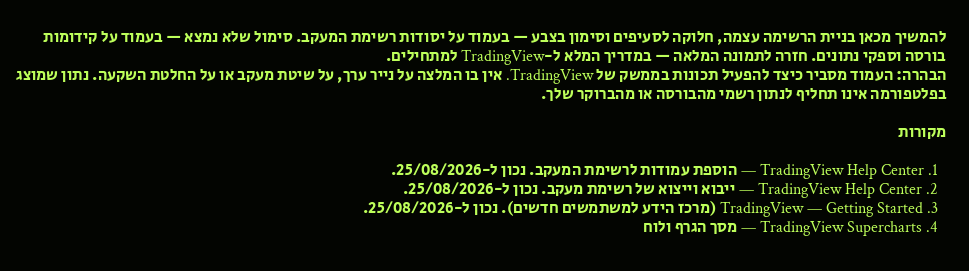להמשיך מכאן בניית הרשימה עצמה, חלוקה לסעיפים וסימון בצבע — בעמוד על יסודות רשימת המעקב. סימול שלא נמצא — בעמוד על קידומות בורסה וספקי נתונים. חזרה לתמונה המלאה — במדריך המלא ל-TradingView למתחילים.
הבהרה: העמוד מסביר כיצד להפעיל תכונות בממשק של TradingView. אין בו המלצה על נייר ערך, על שיטת מעקב או על החלטת השקעה. נתון שמוצג בפלטפורמה אינו תחליף לנתון רשמי מהבורסה או מהברוקר שלך.

מקורות

  1. TradingView Help Center — הוספת עמודות לרשימת המעקב. נכון ל-25/08/2026.
  2. TradingView Help Center — ייבוא וייצוא של רשימת מעקב. נכון ל-25/08/2026.
  3. TradingView — Getting Started (מרכז הידע למשתמשים חדשים). נכון ל-25/08/2026.
  4. TradingView Supercharts — מסך הגרף ולוח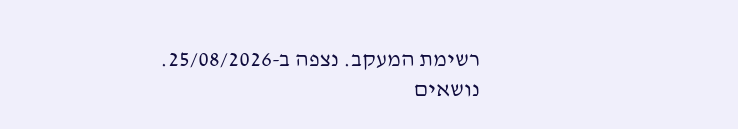רשימת המעקב. נצפה ב-25/08/2026.
נושאים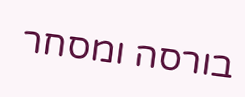בורסה ומסחר